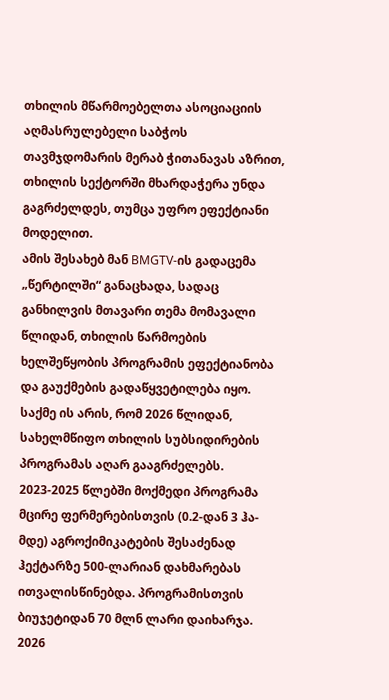თხილის მწარმოებელთა ასოციაციის აღმასრულებელი საბჭოს თავმჯდომარის მერაბ ჭითანავას აზრით, თხილის სექტორში მხარდაჭერა უნდა გაგრძელდეს, თუმცა უფრო ეფექტიანი მოდელით.
ამის შესახებ მან BMGTV-ის გადაცემა „წერტილში“ განაცხადა, სადაც განხილვის მთავარი თემა მომავალი წლიდან, თხილის წარმოების ხელშეწყობის პროგრამის ეფექტიანობა და გაუქმების გადაწყვეტილება იყო.
საქმე ის არის, რომ 2026 წლიდან, სახელმწიფო თხილის სუბსიდირების პროგრამას აღარ გააგრძელებს. 2023-2025 წლებში მოქმედი პროგრამა მცირე ფერმერებისთვის (0.2-დან 3 ჰა-მდე) აგროქიმიკატების შესაძენად ჰექტარზე 500-ლარიან დახმარებას ითვალისწინებდა. პროგრამისთვის ბიუჯეტიდან 70 მლნ ლარი დაიხარჯა.
2026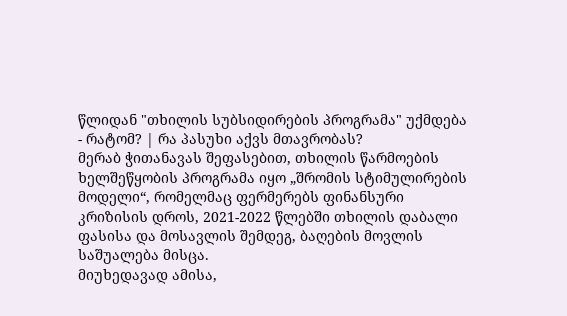წლიდან "თხილის სუბსიდირების პროგრამა" უქმდება - რატომ? | რა პასუხი აქვს მთავრობას?
მერაბ ჭითანავას შეფასებით, თხილის წარმოების ხელშეწყობის პროგრამა იყო „შრომის სტიმულირების მოდელი“, რომელმაც ფერმერებს ფინანსური კრიზისის დროს, 2021-2022 წლებში თხილის დაბალი ფასისა და მოსავლის შემდეგ, ბაღების მოვლის საშუალება მისცა.
მიუხედავად ამისა,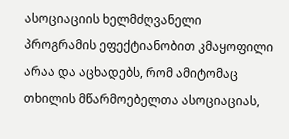ასოციაციის ხელმძღვანელი პროგრამის ეფექტიანობით კმაყოფილი არაა და აცხადებს, რომ ამიტომაც თხილის მწარმოებელთა ასოციაციას,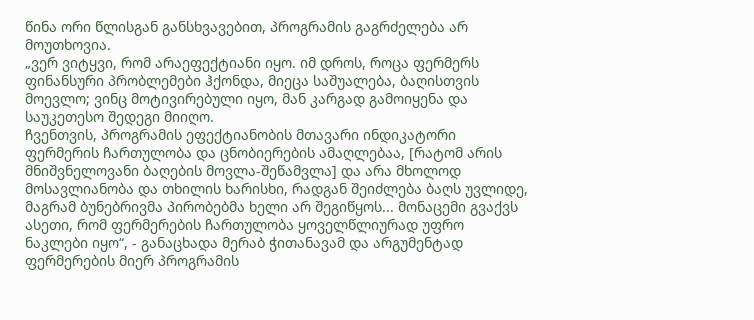წინა ორი წლისგან განსხვავებით, პროგრამის გაგრძელება არ მოუთხოვია.
„ვერ ვიტყვი, რომ არაეფექტიანი იყო. იმ დროს, როცა ფერმერს ფინანსური პრობლემები ჰქონდა, მიეცა საშუალება, ბაღისთვის მოევლო; ვინც მოტივირებული იყო, მან კარგად გამოიყენა და საუკეთესო შედეგი მიიღო.
ჩვენთვის, პროგრამის ეფექტიანობის მთავარი ინდიკატორი ფერმერის ჩართულობა და ცნობიერების ამაღლებაა, [რატომ არის მნიშვნელოვანი ბაღების მოვლა-შეწამვლა] და არა მხოლოდ მოსავლიანობა და თხილის ხარისხი, რადგან შეიძლება ბაღს უვლიდე, მაგრამ ბუნებრივმა პირობებმა ხელი არ შეგიწყოს... მონაცემი გვაქვს ასეთი, რომ ფერმერების ჩართულობა ყოველწლიურად უფრო ნაკლები იყო“, - განაცხადა მერაბ ჭითანავამ და არგუმენტად ფერმერების მიერ პროგრამის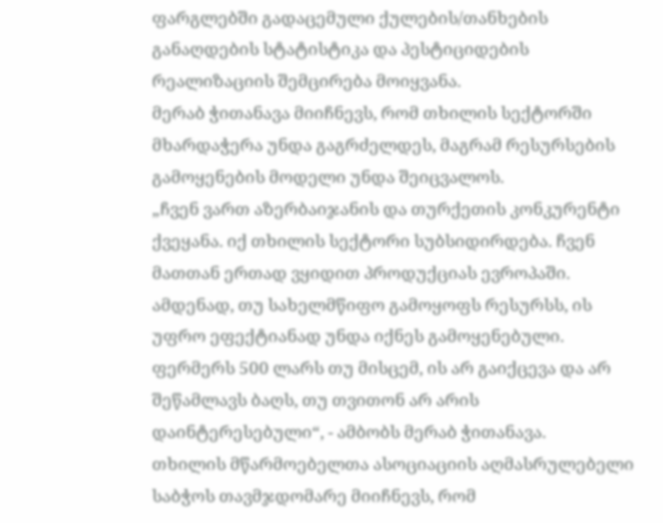ფარგლებში გადაცემული ქულების/თანხების განაღდების სტატისტიკა და პესტიციდების რეალიზაციის შემცირება მოიყვანა.
მერაბ ჭითანავა მიიჩნევს, რომ თხილის სექტორში მხარდაჭერა უნდა გაგრძელდეს, მაგრამ რესურსების გამოყენების მოდელი უნდა შეიცვალოს.
„ჩვენ ვართ აზერბაიჯანის და თურქეთის კონკურენტი ქვეყანა. იქ თხილის სექტორი სუბსიდირდება. ჩვენ მათთან ერთად ვყიდით პროდუქციას ევროპაში. ამდენად, თუ სახელმწიფო გამოყოფს რესურსს, ის უფრო ეფექტიანად უნდა იქნეს გამოყენებული. ფერმერს 500 ლარს თუ მისცემ, ის არ გაიქცევა და არ შეწამლავს ბაღს, თუ თვითონ არ არის დაინტერესებული“, - ამბობს მერაბ ჭითანავა.
თხილის მწარმოებელთა ასოციაციის აღმასრულებელი საბჭოს თავმჯდომარე მიიჩნევს, რომ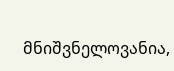მნიშვნელოვანია,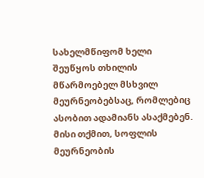სახელმწიფომ ხელი შეუწყოს თხილის მწარმოებელ მსხვილ მეურნეობებსაც, რომლებიც ასობით ადამიანს ასაქმებენ. მისი თქმით, სოფლის მეურნეობის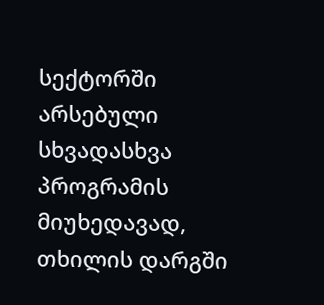სექტორში არსებული სხვადასხვა პროგრამის მიუხედავად, თხილის დარგში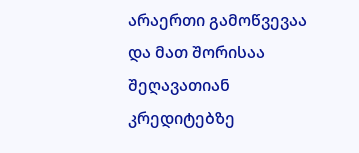არაერთი გამოწვევაა და მათ შორისაა შეღავათიან კრედიტებზე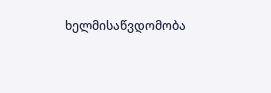ხელმისაწვდომობა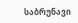საბრუნავი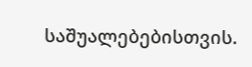საშუალებებისთვის.